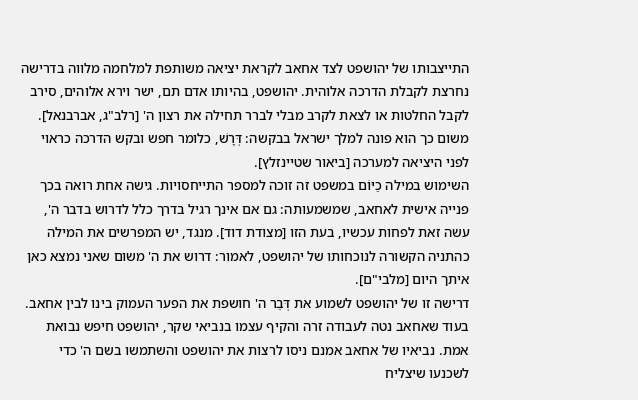התייצבותו של יהושפט לצד אחאב לקראת יציאה משותפת למלחמה מלווה בדרישה נחרצת לקבלת הדרכה אלוהית. יהושפט, בהיותו אדם תם, ישר וירא אלוהים, סירב לקבל החלטות או לצאת לקרב מבלי לברר תחילה את רצון ה' [רלב"ג, אברבנאל]. משום כך הוא פונה למלך ישראל בבקשה: דְּרָשׁ, כלומר חפש ובקש הדרכה כראוי לפני היציאה למערכה [ביאור שטיינזלץ].
השימוש במילה כַיּוֹם במשפט זה זוכה למספר התייחסויות. גישה אחת רואה בכך פנייה אישית לאחאב, שמשמעותה: גם אם אינך רגיל בדרך כלל לדרוש בדבר ה', עשה זאת לפחות עכשיו, בעת הזו [מצודת דוד]. מנגד, יש המפרשים את המילה כהתניה הקשורה לנוכחותו של יהושפט, לאמור: דרוש את ה' משום שאני נמצא כאן איתך היום [מלבי"ם].
דרישה זו של יהושפט לשמוע את דְּבַר ה' חושפת את הפער העמוק בינו לבין אחאב. בעוד שאחאב נטה לעבודה זרה והקיף עצמו בנביאי שקר, יהושפט חיפש נבואת אמת. נביאיו של אחאב אמנם ניסו לרצות את יהושפט והשתמשו בשם ה' כדי לשכנעו שיצליח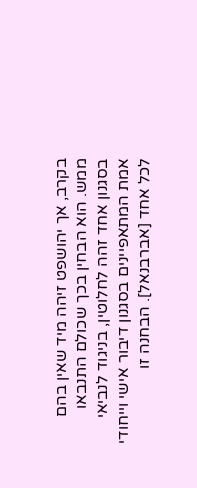בקרב, אך יהושפט זיהה מיד שאין בהם ממש. הוא הבחין בכך שכולם התנבאו בסגנון אחד זהה לחלוטין, בניגוד לנביאי אמת המתאפיינים בסגנון דיבור אישי וייחודי לכל אחד [אברבנאל]. הבחנה זו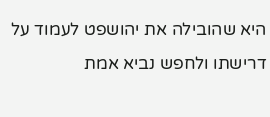היא שהובילה את יהושפט לעמוד על דרישתו ולחפש נביא אמת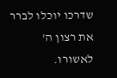שדרכו יוכלו לברר את רצון ה' לאשורו.